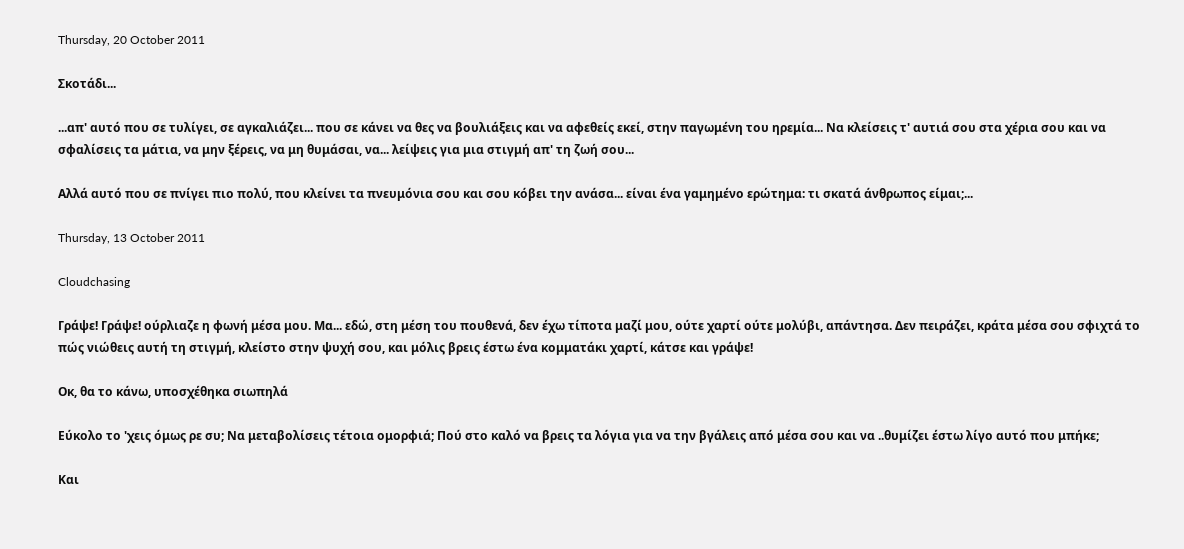Thursday, 20 October 2011

Σκοτάδι...

...απ' αυτό που σε τυλίγει, σε αγκαλιάζει... που σε κάνει να θες να βουλιάξεις και να αφεθείς εκεί, στην παγωμένη του ηρεμία... Να κλείσεις τ' αυτιά σου στα χέρια σου και να σφαλίσεις τα μάτια, να μην ξέρεις, να μη θυμάσαι, να... λείψεις για μια στιγμή απ' τη ζωή σου...

Αλλά αυτό που σε πνίγει πιο πολύ, που κλείνει τα πνευμόνια σου και σου κόβει την ανάσα... είναι ένα γαμημένο ερώτημα: τι σκατά άνθρωπος είμαι;...

Thursday, 13 October 2011

Cloudchasing

Γράψε! Γράψε! ούρλιαζε η φωνή μέσα μου. Μα... εδώ, στη μέση του πουθενά, δεν έχω τίποτα μαζί μου, ούτε χαρτί ούτε μολύβι, απάντησα. Δεν πειράζει, κράτα μέσα σου σφιχτά το πώς νιώθεις αυτή τη στιγμή, κλείστο στην ψυχή σου, και μόλις βρεις έστω ένα κομματάκι χαρτί, κάτσε και γράψε!

Οκ, θα το κάνω, υποσχέθηκα σιωπηλά

Εύκολο το 'χεις όμως ρε συ; Να μεταβολίσεις τέτοια ομορφιά; Πού στο καλό να βρεις τα λόγια για να την βγάλεις από μέσα σου και να ..θυμίζει έστω λίγο αυτό που μπήκε;

Και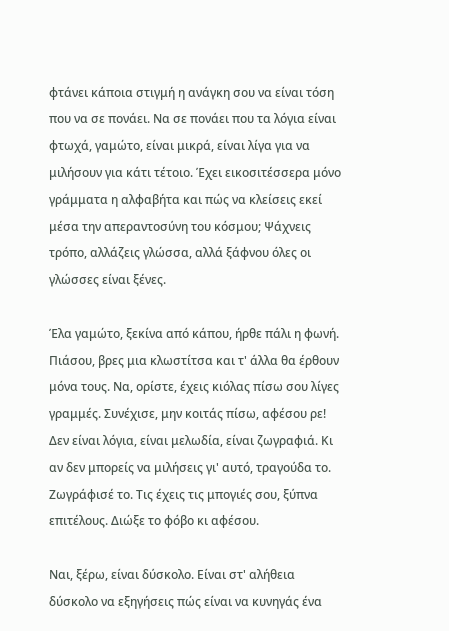φτάνει κάποια στιγμή η ανάγκη σου να είναι τόση που να σε πονάει. Να σε πονάει που τα λόγια είναι φτωχά, γαμώτο, είναι μικρά, είναι λίγα για να μιλήσουν για κάτι τέτοιο. Έχει εικοσιτέσσερα μόνο γράμματα η αλφαβήτα και πώς να κλείσεις εκεί μέσα την απεραντοσύνη του κόσμου; Ψάχνεις τρόπο, αλλάζεις γλώσσα, αλλά ξάφνου όλες οι γλώσσες είναι ξένες.

Έλα γαμώτο, ξεκίνα από κάπου, ήρθε πάλι η φωνή. Πιάσου, βρες μια κλωστίτσα και τ' άλλα θα έρθουν μόνα τους. Να, ορίστε, έχεις κιόλας πίσω σου λίγες γραμμές. Συνέχισε, μην κοιτάς πίσω, αφέσου ρε! Δεν είναι λόγια, είναι μελωδία, είναι ζωγραφιά. Κι αν δεν μπορείς να μιλήσεις γι' αυτό, τραγούδα το. Ζωγράφισέ το. Τις έχεις τις μπογιές σου, ξύπνα επιτέλους. Διώξε το φόβο κι αφέσου.

Ναι, ξέρω, είναι δύσκολο. Είναι στ' αλήθεια δύσκολο να εξηγήσεις πώς είναι να κυνηγάς ένα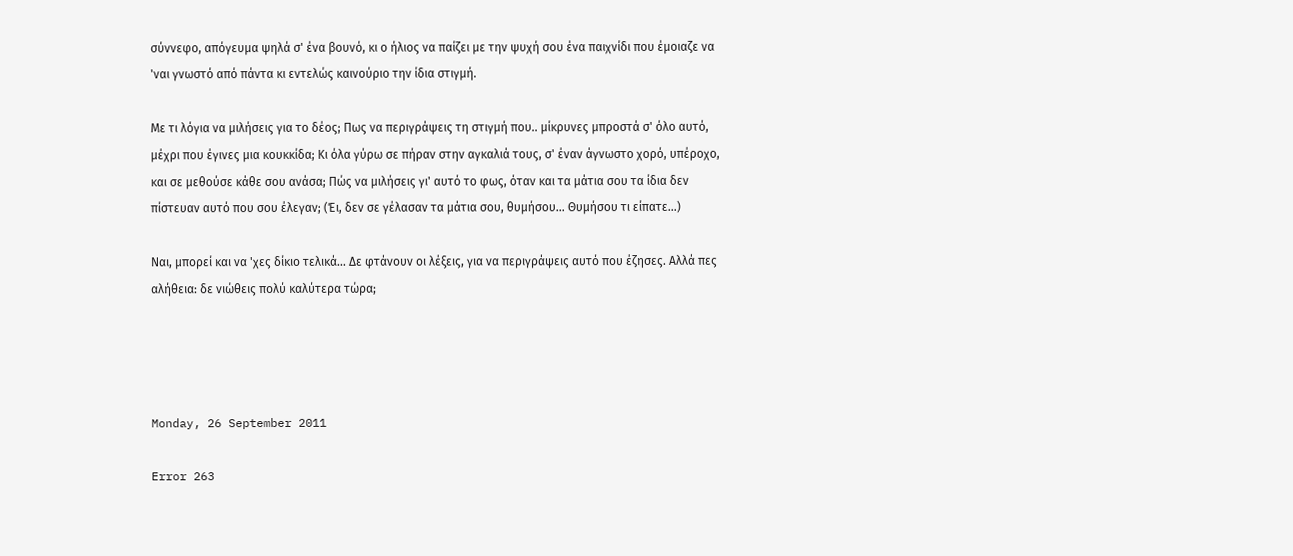σύννεφο, απόγευμα ψηλά σ' ένα βουνό, κι ο ήλιος να παίζει με την ψυχή σου ένα παιχνίδι που έμοιαζε να 'ναι γνωστό από πάντα κι εντελώς καινούριο την ίδια στιγμή.

Με τι λόγια να μιλήσεις για το δέος; Πως να περιγράψεις τη στιγμή που.. μίκρυνες μπροστά σ' όλο αυτό, μέχρι που έγινες μια κουκκίδα; Κι όλα γύρω σε πήραν στην αγκαλιά τους, σ' έναν άγνωστο χορό, υπέροχο, και σε μεθούσε κάθε σου ανάσα; Πώς να μιλήσεις γι' αυτό το φως, όταν και τα μάτια σου τα ίδια δεν πίστευαν αυτό που σου έλεγαν; (Έι, δεν σε γέλασαν τα μάτια σου, θυμήσου... Θυμήσου τι είπατε...)

Ναι, μπορεί και να 'χες δίκιο τελικά... Δε φτάνουν οι λέξεις, για να περιγράψεις αυτό που έζησες. Αλλά πες αλήθεια: δε νιώθεις πολύ καλύτερα τώρα;




Monday, 26 September 2011

Error 263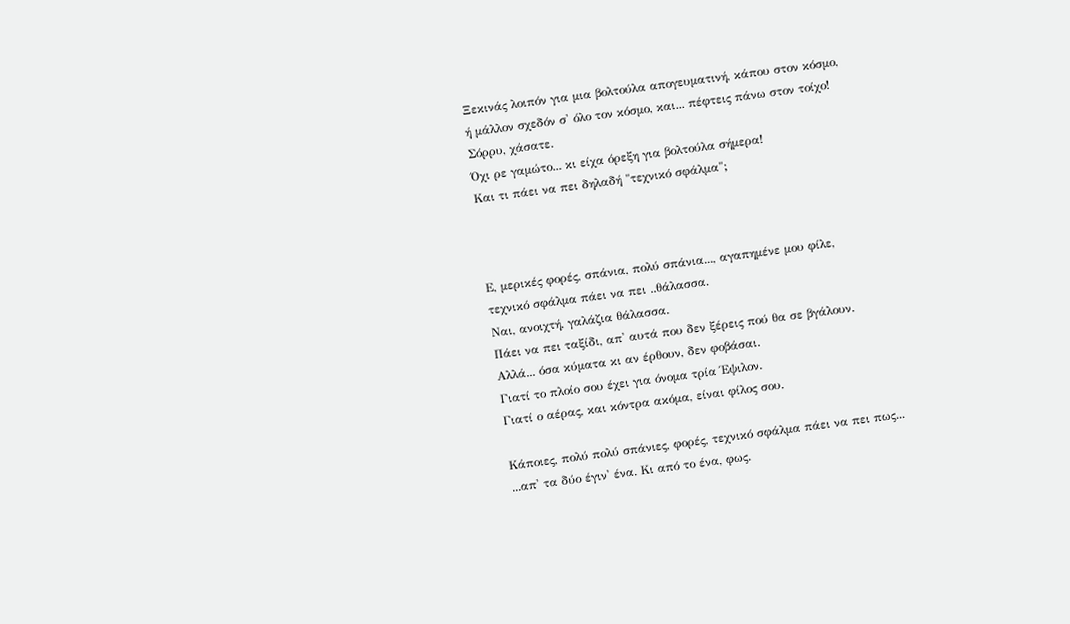Ξεκινάς λοιπόν για μια βολτούλα απογευματινή, κάπου στον κόσμο,
ή μάλλον σχεδόν σ' όλο τον κόσμο, και... πέφτεις πάνω στον τοίχο!
Σόρρυ, χάσατε.
Όχι ρε γαμώτο... κι είχα όρεξη για βολτούλα σήμερα!
Και τι πάει να πει δηλαδή "τεχνικό σφάλμα";



Ε, μερικές φορές, σπάνια, πολύ σπάνια..., αγαπημένε μου φίλε,
τεχνικό σφάλμα πάει να πει ..θάλασσα.
Ναι, ανοιχτή, γαλάζια θάλασσα.
Πάει να πει ταξίδι, απ' αυτά που δεν ξέρεις πού θα σε βγάλουν.
Αλλά... όσα κύματα κι αν έρθουν, δεν φοβάσαι.
Γιατί το πλοίο σου έχει για όνομα τρία Έψιλον.
Γιατί ο αέρας, και κόντρα ακόμα, είναι φίλος σου.

Κάποιες, πολύ πολύ σπάνιες, φορές, τεχνικό σφάλμα πάει να πει πως...
...απ' τα δύο έγιν' ένα. Κι από το ένα, φως.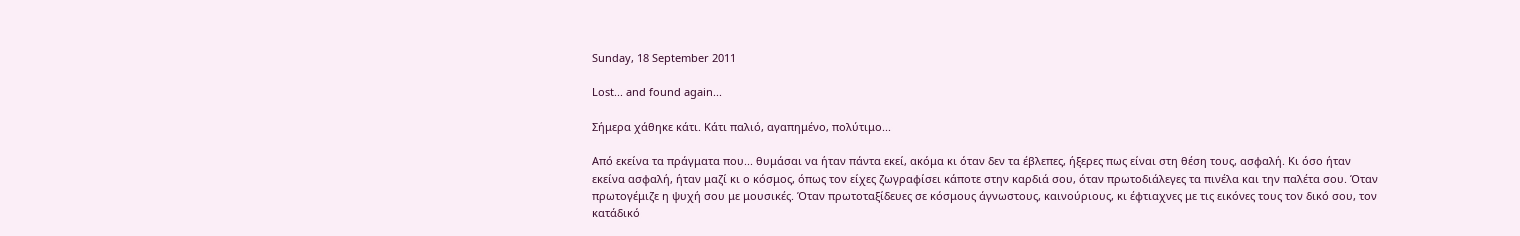Sunday, 18 September 2011

Lost... and found again...

Σήμερα χάθηκε κάτι. Κάτι παλιό, αγαπημένο, πολύτιμο...

Από εκείνα τα πράγματα που... θυμάσαι να ήταν πάντα εκεί, ακόμα κι όταν δεν τα έβλεπες, ήξερες πως είναι στη θέση τους, ασφαλή. Κι όσο ήταν εκείνα ασφαλή, ήταν μαζί κι ο κόσμος, όπως τον είχες ζωγραφίσει κάποτε στην καρδιά σου, όταν πρωτοδιάλεγες τα πινέλα και την παλέτα σου. Όταν πρωτογέμιζε η ψυχή σου με μουσικές. Όταν πρωτοταξίδευες σε κόσμους άγνωστους, καινούριους, κι έφτιαχνες με τις εικόνες τους τον δικό σου, τον κατάδικό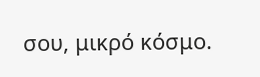σου, μικρό κόσμο.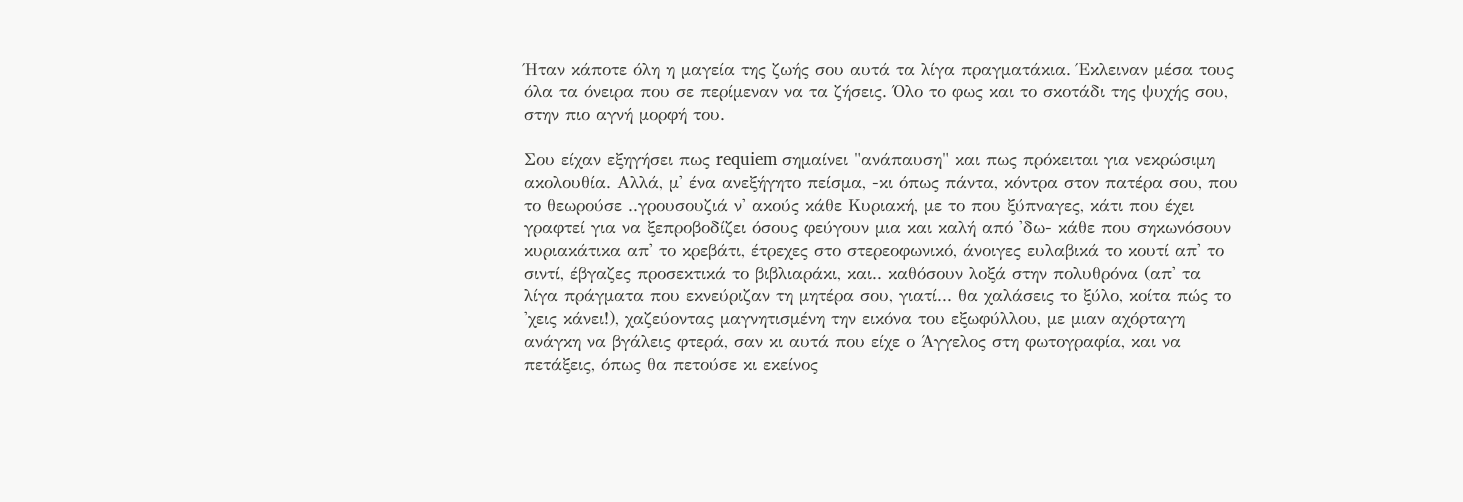Ήταν κάποτε όλη η μαγεία της ζωής σου αυτά τα λίγα πραγματάκια. Έκλειναν μέσα τους όλα τα όνειρα που σε περίμεναν να τα ζήσεις. Όλο το φως και το σκοτάδι της ψυχής σου, στην πιο αγνή μορφή του.

Σου είχαν εξηγήσει πως requiem σημαίνει "ανάπαυση" και πως πρόκειται για νεκρώσιμη ακολουθία. Αλλά, μ' ένα ανεξήγητο πείσμα, -κι όπως πάντα, κόντρα στον πατέρα σου, που το θεωρούσε ..γρουσουζιά ν' ακούς κάθε Κυριακή, με το που ξύπναγες, κάτι που έχει γραφτεί για να ξεπροβοδίζει όσους φεύγουν μια και καλή από 'δω- κάθε που σηκωνόσουν κυριακάτικα απ' το κρεβάτι, έτρεχες στο στερεοφωνικό, άνοιγες ευλαβικά το κουτί απ' το σιντί, έβγαζες προσεκτικά το βιβλιαράκι, και.. καθόσουν λοξά στην πολυθρόνα (απ' τα λίγα πράγματα που εκνεύριζαν τη μητέρα σου, γιατί... θα χαλάσεις το ξύλο, κοίτα πώς το 'χεις κάνει!), χαζεύοντας μαγνητισμένη την εικόνα του εξωφύλλου, με μιαν αχόρταγη ανάγκη να βγάλεις φτερά, σαν κι αυτά που είχε ο Άγγελος στη φωτογραφία, και να πετάξεις, όπως θα πετούσε κι εκείνος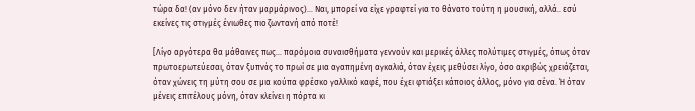τώρα δα! (αν μόνο δεν ήταν μαρμάρινος)... Ναι, μπορεί να είχε γραφτεί για το θάνατο τούτη η μουσική, αλλά.. εσύ εκείνες τις στιγμές ένιωθες πιο ζωντανή από ποτέ!

[Λίγο αργότερα θα μάθαινες πως... παρόμοια συναισθήματα γεννούν και μερικές άλλες πολύτιμες στιγμές, όπως όταν πρωτοερωτεύεσαι, όταν ξυπνάς το πρωί σε μια αγαπημένη αγκαλιά, όταν έχεις μεθύσει λίγο, όσο ακριβώς χρειάζεται, όταν χώνεις τη μύτη σου σε μια κούπα φρέσκο γαλλικό καφέ, που έχει φτιάξει κάποιος άλλος, μόνο για σένα. Ή όταν μένεις επιτέλους μόνη, όταν κλείνει η πόρτα κι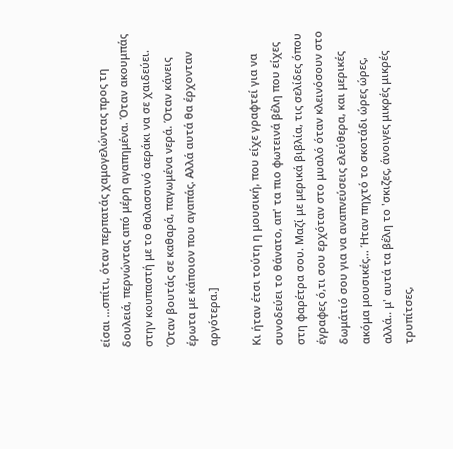είσαι ...σπίτι, όταν περπατάς χαμογελώντας προς τη δουλειά, περνώντας από μέρη αγαπημένα. Όταν ακουμπάς στην κουπαστή με το θαλασσινό αεράκι να σε χαιδεύει. Όταν βουτάς σε καθαρά, παγωμένα νερά. Όταν κάνεις έρωτα με κάποιον που αγαπάς. Αλλά αυτά θα έρχονταν αργότερα.]

Κι ήταν έτσι τούτη η μουσική, που είχε γραφτεί για να συνοδεύει το θάνατο, απ' τα πιο φωτεινά βέλη που είχες στη φαρέτρα σου. Μαζί με μερικά βιβλία, τις σελίδες όπου έγραφες ό,τι σου ερχόταν στο μυαλό όταν κλεινόσουν στο δωμάτιό σου για να αναπνεύσεις ελεύθερα, και μερικές ακόμα μουσικές... Ήταν πηχτό το σκοτάδι ώρες ώρες, αλλά.. μ' αυτά τα βέλη το 'σκιζες, άνοιγες μικρές μικρές τρυπίτσες,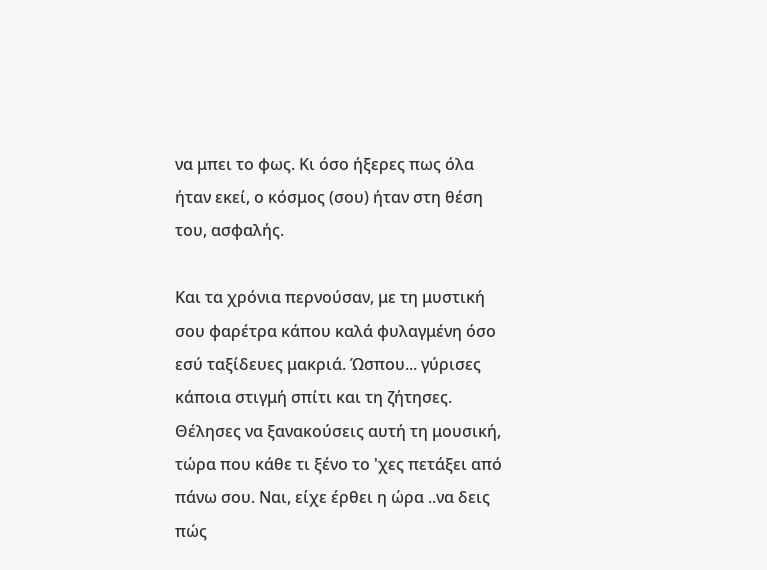να μπει το φως. Κι όσο ήξερες πως όλα ήταν εκεί, ο κόσμος (σου) ήταν στη θέση του, ασφαλής.

Και τα χρόνια περνούσαν, με τη μυστική σου φαρέτρα κάπου καλά φυλαγμένη όσο εσύ ταξίδευες μακριά. Ώσπου... γύρισες κάποια στιγμή σπίτι και τη ζήτησες. Θέλησες να ξανακούσεις αυτή τη μουσική, τώρα που κάθε τι ξένο το 'χες πετάξει από πάνω σου. Ναι, είχε έρθει η ώρα ..να δεις πώς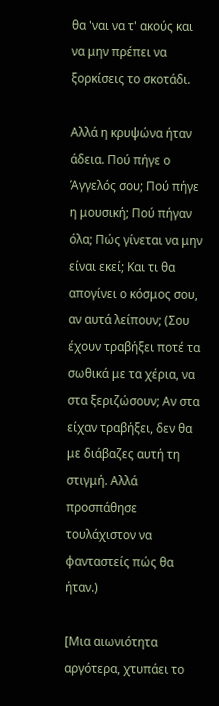θα 'ναι να τ' ακούς και να μην πρέπει να ξορκίσεις το σκοτάδι.

Αλλά η κρυψώνα ήταν άδεια. Πού πήγε ο Άγγελός σου; Πού πήγε η μουσική; Πού πήγαν όλα; Πώς γίνεται να μην είναι εκεί; Και τι θα απογίνει ο κόσμος σου, αν αυτά λείπουν; (Σου έχουν τραβήξει ποτέ τα σωθικά με τα χέρια, να στα ξεριζώσουν; Αν στα είχαν τραβήξει, δεν θα με διάβαζες αυτή τη στιγμή. Αλλά προσπάθησε τουλάχιστον να φανταστείς πώς θα ήταν.)

[Μια αιωνιότητα αργότερα, χτυπάει το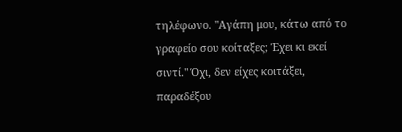τηλέφωνο. "Αγάπη μου, κάτω από το γραφείο σου κοίταξες; Έχει κι εκεί σιντί." Όχι, δεν είχες κοιτάξει, παραδέξου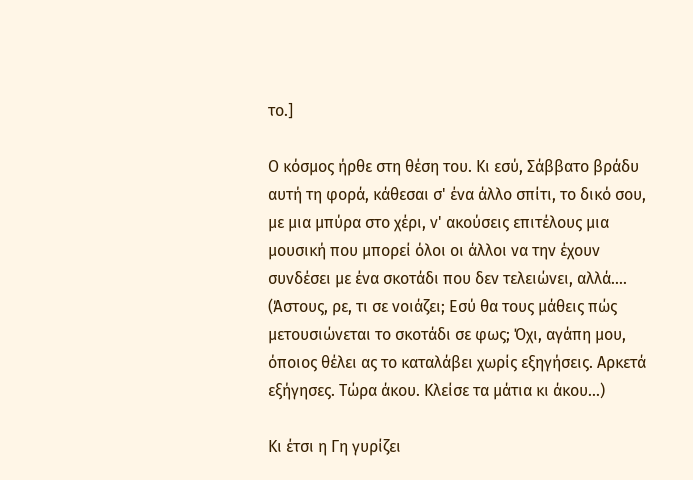το.]

Ο κόσμος ήρθε στη θέση του. Κι εσύ, Σάββατο βράδυ αυτή τη φορά, κάθεσαι σ' ένα άλλο σπίτι, το δικό σου, με μια μπύρα στο χέρι, ν' ακούσεις επιτέλους μια μουσική που μπορεί όλοι οι άλλοι να την έχουν συνδέσει με ένα σκοτάδι που δεν τελειώνει, αλλά.... (Άστους, ρε, τι σε νοιάζει; Εσύ θα τους μάθεις πώς μετουσιώνεται το σκοτάδι σε φως; Όχι, αγάπη μου, όποιος θέλει ας το καταλάβει χωρίς εξηγήσεις. Αρκετά εξήγησες. Τώρα άκου. Κλείσε τα μάτια κι άκου...)

Κι έτσι η Γη γυρίζει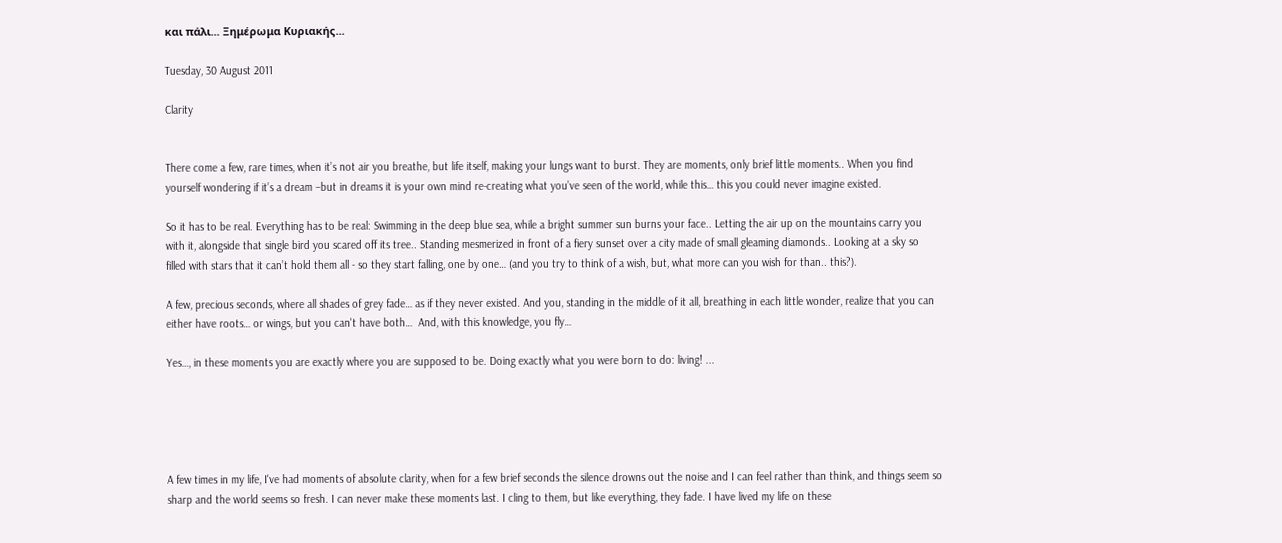και πάλι... Ξημέρωμα Κυριακής...

Tuesday, 30 August 2011

Clarity


There come a few, rare times, when it’s not air you breathe, but life itself, making your lungs want to burst. They are moments, only brief little moments.. When you find yourself wondering if it’s a dream –but in dreams it is your own mind re-creating what you’ve seen of the world, while this… this you could never imagine existed.

So it has to be real. Everything has to be real: Swimming in the deep blue sea, while a bright summer sun burns your face.. Letting the air up on the mountains carry you with it, alongside that single bird you scared off its tree.. Standing mesmerized in front of a fiery sunset over a city made of small gleaming diamonds.. Looking at a sky so filled with stars that it can’t hold them all - so they start falling, one by one… (and you try to think of a wish, but, what more can you wish for than.. this?).

A few, precious seconds, where all shades of grey fade… as if they never existed. And you, standing in the middle of it all, breathing in each little wonder, realize that you can either have roots… or wings, but you can't have both…  And, with this knowledge, you fly…

Yes…, in these moments you are exactly where you are supposed to be. Doing exactly what you were born to do: living! ...





A few times in my life, I've had moments of absolute clarity, when for a few brief seconds the silence drowns out the noise and I can feel rather than think, and things seem so sharp and the world seems so fresh. I can never make these moments last. I cling to them, but like everything, they fade. I have lived my life on these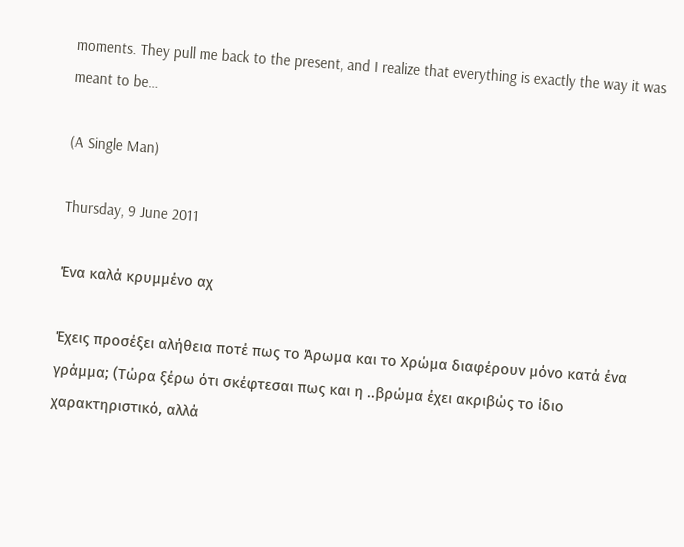moments. They pull me back to the present, and I realize that everything is exactly the way it was meant to be…

(A Single Man)

Thursday, 9 June 2011

Ένα καλά κρυμμένο αχ

Έχεις προσέξει αλήθεια ποτέ πως το Άρωμα και το Χρώμα διαφέρουν μόνο κατά ένα γράμμα; (Τώρα ξέρω ότι σκέφτεσαι πως και η ..βρώμα έχει ακριβώς το ίδιο χαρακτηριστικό, αλλά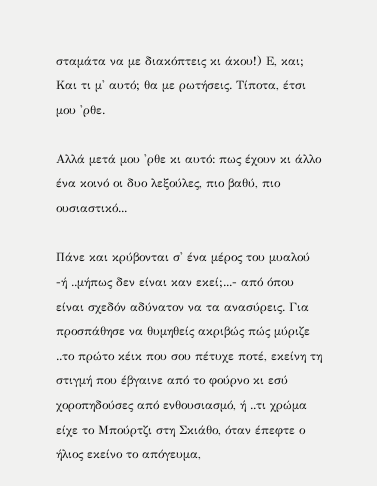σταμάτα να με διακόπτεις κι άκου!) Ε, και; Και τι μ' αυτό; θα με ρωτήσεις. Τίποτα, έτσι μου 'ρθε.

Αλλά μετά μου 'ρθε κι αυτό: πως έχουν κι άλλο ένα κοινό οι δυο λεξούλες, πιο βαθύ, πιο ουσιαστικό...

Πάνε και κρύβονται σ' ένα μέρος του μυαλού -ή ..μήπως δεν είναι καν εκεί;...- από όπου είναι σχεδόν αδύνατον να τα ανασύρεις. Για προσπάθησε να θυμηθείς ακριβώς πώς μύριζε ..το πρώτο κέικ που σου πέτυχε ποτέ, εκείνη τη στιγμή που έβγαινε από το φούρνο κι εσύ χοροπηδούσες από ενθουσιασμό, ή ..τι χρώμα είχε το Μπούρτζι στη Σκιάθο, όταν έπεφτε ο ήλιος εκείνο το απόγευμα,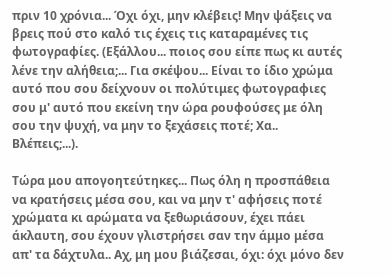πριν 10 χρόνια... Όχι όχι, μην κλέβεις! Μην ψάξεις να βρεις πού στο καλό τις έχεις τις καταραμένες τις φωτογραφίες. (Εξάλλου... ποιος σου είπε πως κι αυτές λένε την αλήθεια;... Για σκέψου... Είναι το ίδιο χρώμα αυτό που σου δείχνουν οι πολύτιμες φωτογραφιες σου μ' αυτό που εκείνη την ώρα ρουφούσες με όλη σου την ψυχή, να μην το ξεχάσεις ποτέ; Xα.. Bλέπεις;...).

Τώρα μου απογοητεύτηκες... Πως όλη η προσπάθεια να κρατήσεις μέσα σου, και να μην τ' αφήσεις ποτέ χρώματα κι αρώματα να ξεθωριάσουν, έχει πάει άκλαυτη, σου έχουν γλιστρήσει σαν την άμμο μέσα απ' τα δάχτυλα.. Αχ, μη μου βιάζεσαι, όχι: όχι μόνο δεν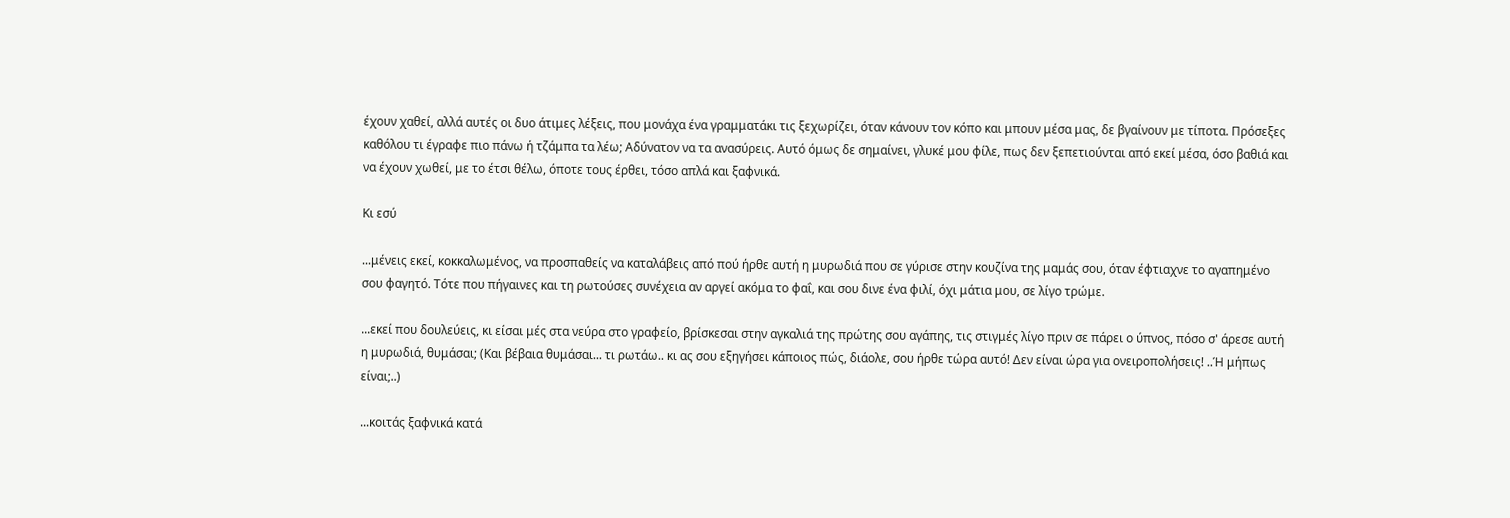έχουν χαθεί, αλλά αυτές οι δυο άτιμες λέξεις, που μονάχα ένα γραμματάκι τις ξεχωρίζει, όταν κάνουν τον κόπο και μπουν μέσα μας, δε βγαίνουν με τίποτα. Πρόσεξες καθόλου τι έγραφε πιο πάνω ή τζάμπα τα λέω; Αδύνατον να τα ανασύρεις. Αυτό όμως δε σημαίνει, γλυκέ μου φίλε, πως δεν ξεπετιούνται από εκεί μέσα, όσο βαθιά και να έχουν χωθεί, με το έτσι θέλω, όποτε τους έρθει, τόσο απλά και ξαφνικά.

Κι εσύ

...μένεις εκεί, κοκκαλωμένος, να προσπαθείς να καταλάβεις από πού ήρθε αυτή η μυρωδιά που σε γύρισε στην κουζίνα της μαμάς σου, όταν έφτιαχνε το αγαπημένο σου φαγητό. Τότε που πήγαινες και τη ρωτούσες συνέχεια αν αργεί ακόμα το φαΐ, και σου δινε ένα φιλί, όχι μάτια μου, σε λίγο τρώμε.

...εκεί που δουλεύεις, κι είσαι μές στα νεύρα στο γραφείο, βρίσκεσαι στην αγκαλιά της πρώτης σου αγάπης, τις στιγμές λίγο πριν σε πάρει ο ύπνος, πόσο σ' άρεσε αυτή η μυρωδιά, θυμάσαι; (Και βέβαια θυμάσαι... τι ρωτάω.. κι ας σου εξηγήσει κάποιος πώς, διάολε, σου ήρθε τώρα αυτό! Δεν είναι ώρα για ονειροπολήσεις! ..Ή μήπως είναι;..)

...κοιτάς ξαφνικά κατά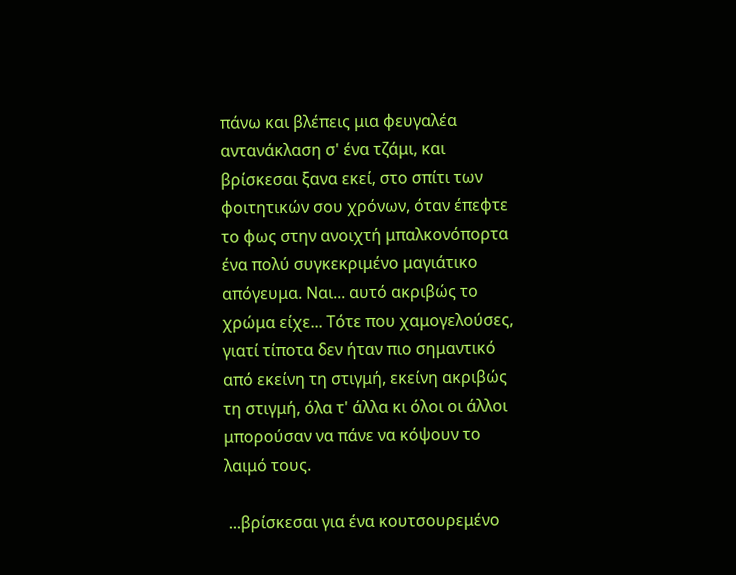πάνω και βλέπεις μια φευγαλέα αντανάκλαση σ' ένα τζάμι, και βρίσκεσαι ξανα εκεί, στο σπίτι των φοιτητικών σου χρόνων, όταν έπεφτε το φως στην ανοιχτή μπαλκονόπορτα ένα πολύ συγκεκριμένο μαγιάτικο απόγευμα. Ναι... αυτό ακριβώς το χρώμα είχε... Τότε που χαμογελούσες, γιατί τίποτα δεν ήταν πιο σημαντικό από εκείνη τη στιγμή, εκείνη ακριβώς τη στιγμή, όλα τ' άλλα κι όλοι οι άλλοι μπορούσαν να πάνε να κόψουν το λαιμό τους.

 ...βρίσκεσαι για ένα κουτσουρεμένο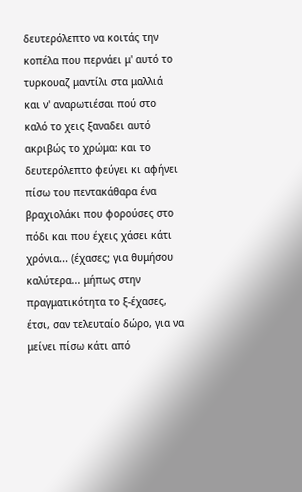δευτερόλεπτο να κοιτάς την κοπέλα που περνάει μ' αυτό το τυρκουαζ μαντίλι στα μαλλιά και ν' αναρωτιέσαι πού στο καλό το χεις ξαναδει αυτό ακριβώς το χρώμα: και το δευτερόλεπτο φεύγει κι αφήνει πίσω του πεντακάθαρα ένα βραχιολάκι που φορούσες στο πόδι και που έχεις χάσει κάτι χρόνια... (έχασες; για θυμήσου καλύτερα... μήπως στην πραγματικότητα το ξ-έχασες, έτσι, σαν τελευταίο δώρο, για να μείνει πίσω κάτι από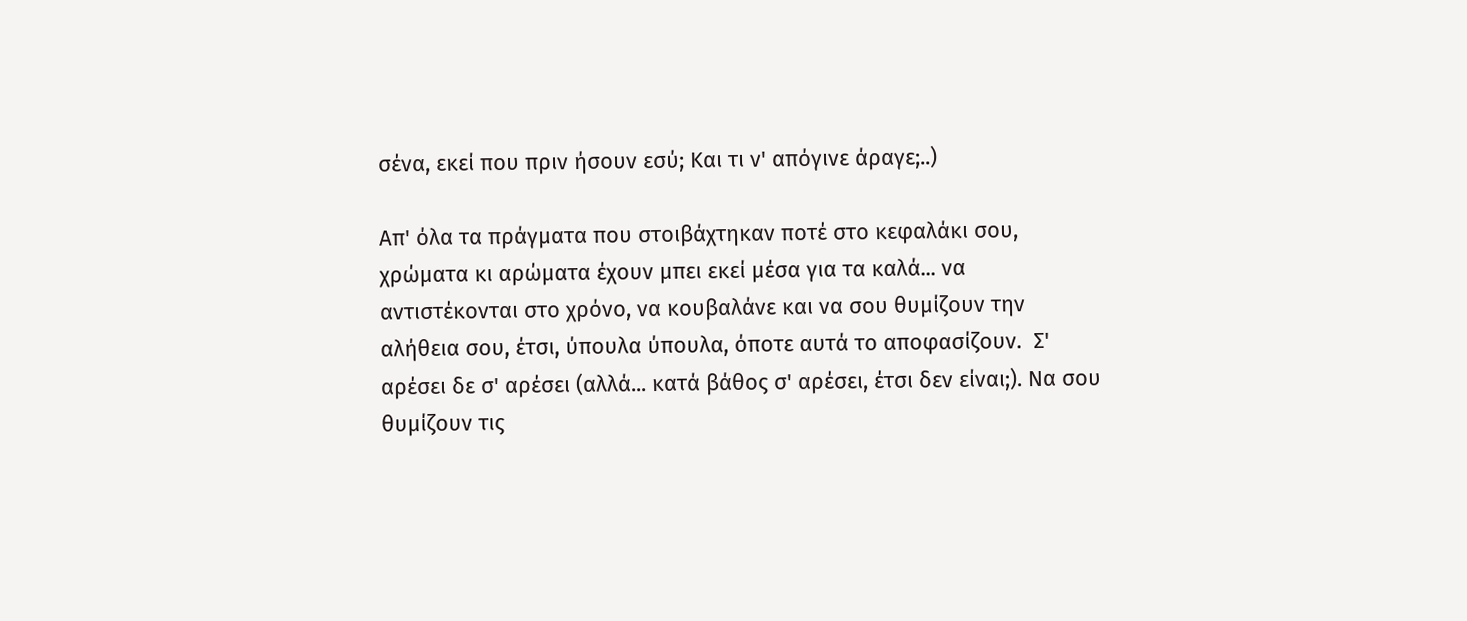σένα, εκεί που πριν ήσουν εσύ; Και τι ν' απόγινε άραγε;..)

Απ' όλα τα πράγματα που στοιβάχτηκαν ποτέ στο κεφαλάκι σου, χρώματα κι αρώματα έχουν μπει εκεί μέσα για τα καλά... να αντιστέκονται στο χρόνο, να κουβαλάνε και να σου θυμίζουν την αλήθεια σου, έτσι, ύπουλα ύπουλα, όποτε αυτά το αποφασίζουν.  Σ' αρέσει δε σ' αρέσει (αλλά... κατά βάθος σ' αρέσει, έτσι δεν είναι;). Να σου θυμίζουν τις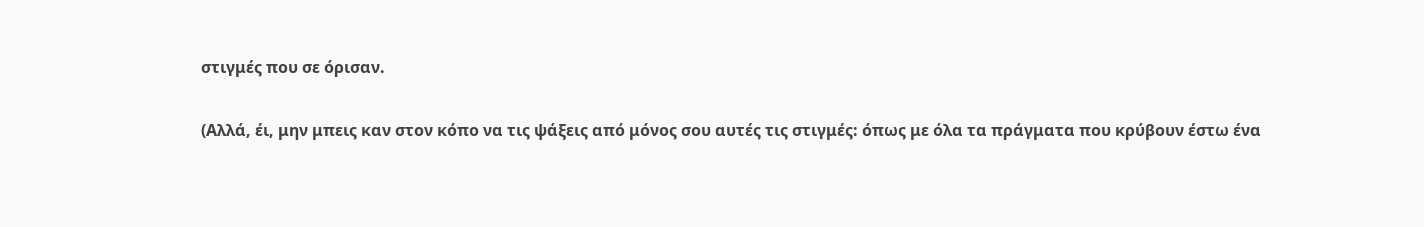στιγμές που σε όρισαν.

(Αλλά, έι, μην μπεις καν στον κόπο να τις ψάξεις από μόνος σου αυτές τις στιγμές: όπως με όλα τα πράγματα που κρύβουν έστω ένα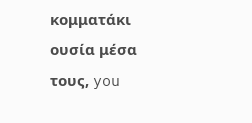κομματάκι ουσία μέσα τους, you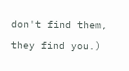don't find them, they find you.)